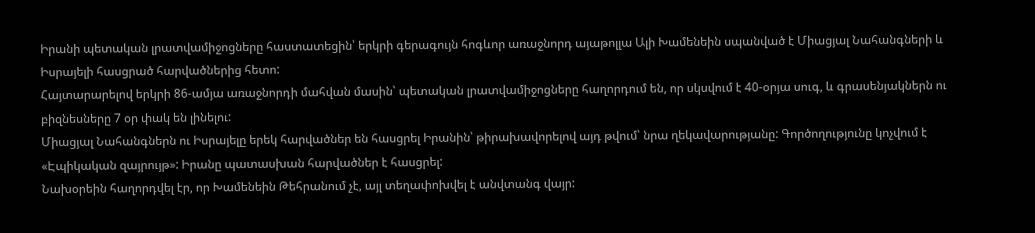Իրանի պետական լրատվամիջոցները հաստատեցին՝ երկրի գերագույն հոգևոր առաջնորդ այաթոլլա Ալի Խամենեին սպանված է Միացյալ Նահանգների և Իսրայելի հասցրած հարվածներից հետո:
Հայտարարելով երկրի 86-ամյա առաջնորդի մահվան մասին՝ պետական լրատվամիջոցները հաղորդում են, որ սկսվում է 40-օրյա սուգ, և գրասենյակներն ու բիզնեսները 7 օր փակ են լինելու:
Միացյալ Նահանգներն ու Իսրայելը երեկ հարվածներ են հասցրել Իրանին՝ թիրախավորելով այդ թվում՝ նրա ղեկավարությանը: Գործողությունը կոչվում է «Էպիկական զայրույթ»: Իրանը պատասխան հարվածներ է հասցրել:
Նախօրեին հաղորդվել էր, որ Խամենեին Թեհրանում չէ, այլ տեղափոխվել է անվտանգ վայր: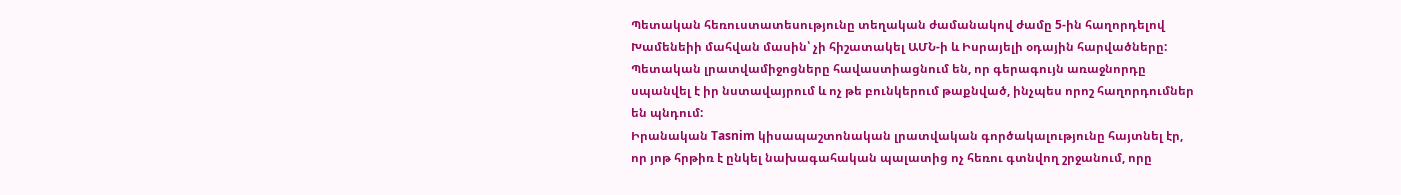Պետական հեռուստատեսությունը տեղական ժամանակով ժամը 5-ին հաղորդելով Խամենեիի մահվան մասին՝ չի հիշատակել ԱՄՆ-ի և Իսրայելի օդային հարվածները: Պետական լրատվամիջոցները հավաստիացնում են, որ գերագույն առաջնորդը սպանվել է իր նստավայրում և ոչ թե բունկերում թաքնված, ինչպես որոշ հաղորդումներ են պնդում:
Իրանական Tasnim կիսապաշտոնական լրատվական գործակալությունը հայտնել էր, որ յոթ հրթիռ է ընկել նախագահական պալատից ոչ հեռու գտնվող շրջանում, որը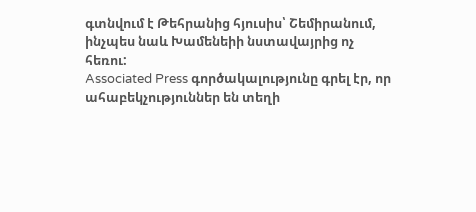գտնվում է Թեհրանից հյուսիս՝ Շեմիրանում, ինչպես նաև Խամենեիի նստավայրից ոչ հեռու:
Associated Press գործակալությունը գրել էր, որ ահաբեկչություններ են տեղի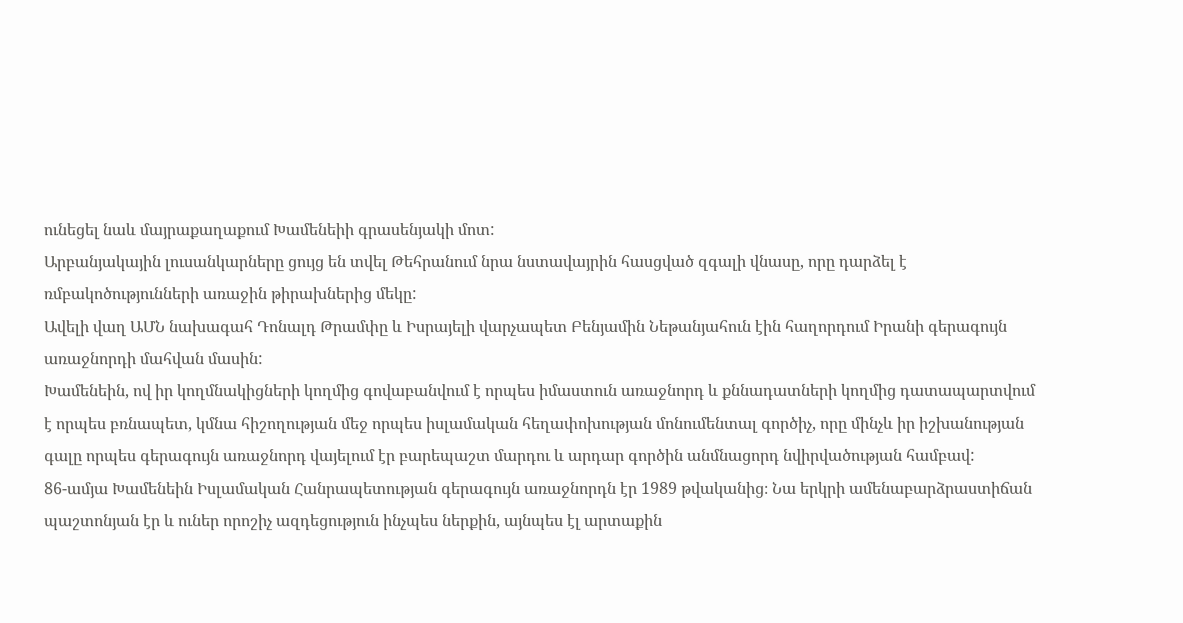ունեցել նաև մայրաքաղաքում Խամենեիի գրասենյակի մոտ:
Արբանյակային լուսանկարները ցույց են տվել Թեհրանում նրա նստավայրին հասցված զգալի վնասը, որը դարձել է ռմբակոծությունների առաջին թիրախներից մեկը:
Ավելի վաղ ԱՄՆ նախագահ Դոնալդ Թրամփը և Իսրայելի վարչապետ Բենյամին Նեթանյահուն էին հաղորդում Իրանի գերագույն առաջնորդի մահվան մասին:
Խամենեին, ով իր կողմնակիցների կողմից գովաբանվում է որպես իմաստուն առաջնորդ և քննադատների կողմից դատապարտվում է որպես բռնապետ, կմնա հիշողության մեջ որպես իսլամական հեղափոխության մոնումենտալ գործիչ, որը մինչև իր իշխանության գալը որպես գերագույն առաջնորդ վայելում էր բարեպաշտ մարդու և արդար գործին անմնացորդ նվիրվածության համբավ:
86-ամյա Խամենեին Իսլամական Հանրապետության գերագույն առաջնորդն էր 1989 թվականից։ Նա երկրի ամենաբարձրաստիճան պաշտոնյան էր և ուներ որոշիչ ազդեցություն ինչպես ներքին, այնպես էլ արտաքին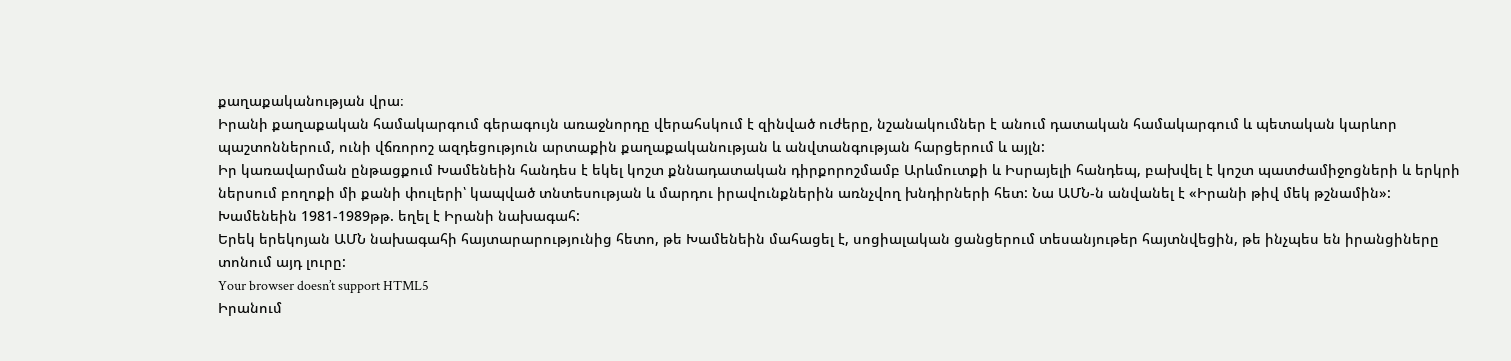քաղաքականության վրա։
Իրանի քաղաքական համակարգում գերագույն առաջնորդը վերահսկում է զինված ուժերը, նշանակումներ է անում դատական համակարգում և պետական կարևոր պաշտոններում, ունի վճռորոշ ազդեցություն արտաքին քաղաքականության և անվտանգության հարցերում և այլն:
Իր կառավարման ընթացքում Խամենեին հանդես է եկել կոշտ քննադատական դիրքորոշմամբ Արևմուտքի և Իսրայելի հանդեպ, բախվել է կոշտ պատժամիջոցների և երկրի ներսում բողոքի մի քանի փուլերի՝ կապված տնտեսության և մարդու իրավունքներին առնչվող խնդիրների հետ: Նա ԱՄՆ-ն անվանել է «Իրանի թիվ մեկ թշնամին»:
Խամենեին 1981-1989թթ. եղել է Իրանի նախագահ:
Երեկ երեկոյան ԱՄՆ նախագահի հայտարարությունից հետո, թե Խամենեին մահացել է, սոցիալական ցանցերում տեսանյութեր հայտնվեցին, թե ինչպես են իրանցիները տոնում այդ լուրը:
Your browser doesn’t support HTML5
Իրանում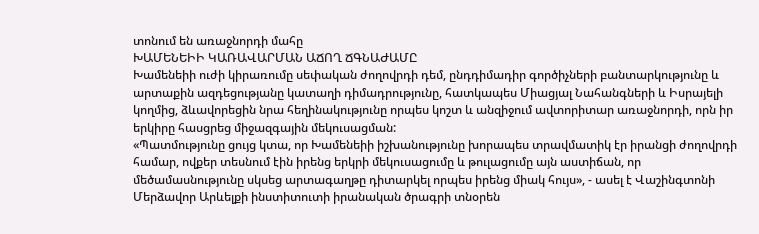տոնում են առաջնորդի մահը
ԽԱՄԵՆԵԻԻ ԿԱՌԱՎԱՐՄԱՆ ԱՃՈՂ ՃԳՆԱԺԱՄԸ
Խամենեիի ուժի կիրառումը սեփական ժողովրդի դեմ, ընդդիմադիր գործիչների բանտարկությունը և արտաքին ազդեցությանը կատաղի դիմադրությունը, հատկապես Միացյալ Նահանգների և Իսրայելի կողմից, ձևավորեցին նրա հեղինակությունը որպես կոշտ և անզիջում ավտորիտար առաջնորդի, որն իր երկիրը հասցրեց միջազգային մեկուսացման:
«Պատմությունը ցույց կտա, որ Խամենեիի իշխանությունը խորապես տրավմատիկ էր իրանցի ժողովրդի համար, ովքեր տեսնում էին իրենց երկրի մեկուսացումը և թուլացումը այն աստիճան, որ մեծամասնությունը սկսեց արտագաղթը դիտարկել որպես իրենց միակ հույս», - ասել է Վաշինգտոնի Մերձավոր Արևելքի ինստիտուտի իրանական ծրագրի տնօրեն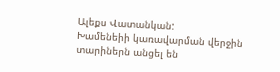Ալեքս Վատանկան:
Խամենեիի կառավարման վերջին տարիներն անցել են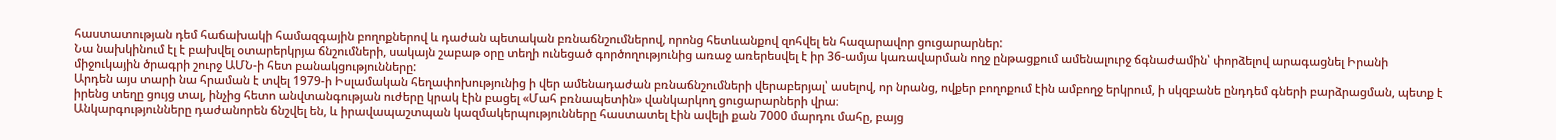հաստատության դեմ հաճախակի համազգային բողոքներով և դաժան պետական բռնաճնշումներով, որոնց հետևանքով զոհվել են հազարավոր ցուցարարներ:
Նա նախկինում էլ է բախվել օտարերկրյա ճնշումների, սակայն շաբաթ օրը տեղի ունեցած գործողությունից առաջ առերեսվել է իր 36-ամյա կառավարման ողջ ընթացքում ամենալուրջ ճգնաժամին՝ փորձելով արագացնել Իրանի միջուկային ծրագրի շուրջ ԱՄՆ-ի հետ բանակցությունները:
Արդեն այս տարի նա հրաման է տվել 1979-ի Իսլամական հեղափոխությունից ի վեր ամենադաժան բռնաճնշումների վերաբերյալ՝ ասելով, որ նրանց, ովքեր բողոքում էին ամբողջ երկրում, ի սկզբանե ընդդեմ գների բարձրացման, պետք է իրենց տեղը ցույց տալ, ինչից հետո անվտանգության ուժերը կրակ էին բացել «Մահ բռնապետին» վանկարկող ցուցարարների վրա։
Անկարգությունները դաժանորեն ճնշվել են, և իրավապաշտպան կազմակերպությունները հաստատել էին ավելի քան 7000 մարդու մահը, բայց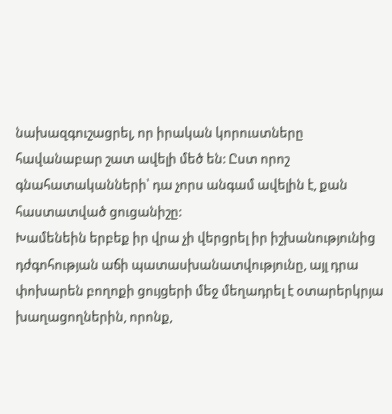նախազգուշացրել, որ իրական կորուստները հավանաբար շատ ավելի մեծ են: Ըստ որոշ գնահատականների՝ դա չորս անգամ ավելին է, քան հաստատված ցուցանիշը:
Խամենեին երբեք իր վրա չի վերցրել իր իշխանությունից դժգոհության աճի պատասխանատվությունը, այլ դրա փոխարեն բողոքի ցույցերի մեջ մեղադրել է օտարերկրյա խաղացողներին, որոնք,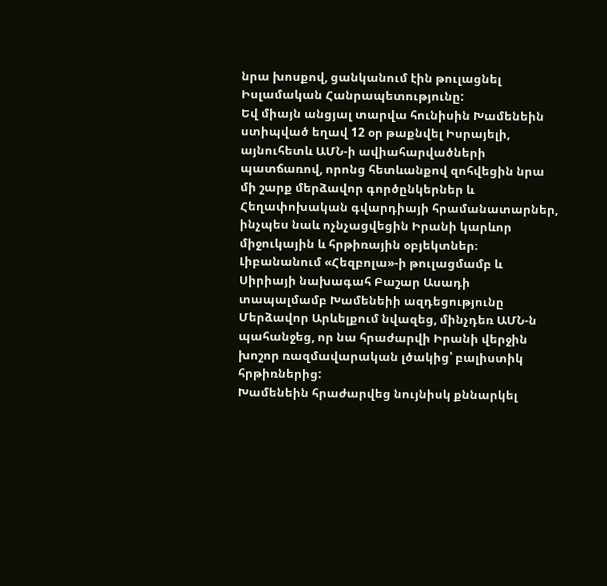նրա խոսքով, ցանկանում էին թուլացնել Իսլամական Հանրապետությունը:
Եվ միայն անցյալ տարվա հունիսին Խամենեին ստիպված եղավ 12 օր թաքնվել Իսրայելի, այնուհետև ԱՄՆ-ի ավիահարվածների պատճառով, որոնց հետևանքով զոհվեցին նրա մի շարք մերձավոր գործընկերներ և Հեղափոխական գվարդիայի հրամանատարներ, ինչպես նաև ոչնչացվեցին Իրանի կարևոր միջուկային և հրթիռային օբյեկտներ։
Լիբանանում «Հեզբոլա»-ի թուլացմամբ և Սիրիայի նախագահ Բաշար Ասադի տապալմամբ Խամենեիի ազդեցությունը Մերձավոր Արևելքում նվազեց, մինչդեռ ԱՄՆ-ն պահանջեց, որ նա հրաժարվի Իրանի վերջին խոշոր ռազմավարական լծակից՝ բալիստիկ հրթիռներից:
Խամենեին հրաժարվեց նույնիսկ քննարկել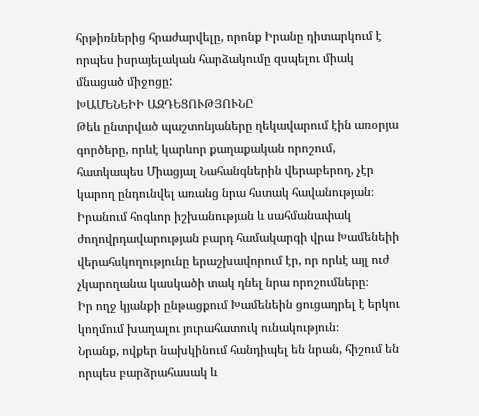հրթիռներից հրաժարվելը, որոնք Իրանը դիտարկում է որպես իսրայելական հարձակումը զսպելու միակ մնացած միջոցը:
ԽԱՄԵՆԵԻԻ ԱԶԴԵՑՈՒԹՅՈՒՆԸ
Թեև ընտրված պաշտոնյաները ղեկավարում էին առօրյա գործերը, որևէ կարևոր քաղաքական որոշում, հատկապես Միացյալ Նահանգներին վերաբերող, չէր կարող ընդունվել առանց նրա հստակ հավանության։ Իրանում հոգևոր իշխանության և սահմանափակ ժողովրդավարության բարդ համակարգի վրա Խամենեիի վերահսկողությունը երաշխավորում էր, որ որևէ այլ ուժ չկարողանա կասկածի տակ դնել նրա որոշումները։
Իր ողջ կյանքի ընթացքում Խամենեին ցուցադրել է երկու կողմում խաղալու յուրահատուկ ունակություն։
Նրանք, ովքեր նախկինում հանդիպել են նրան, հիշում են որպես բարձրահասակ և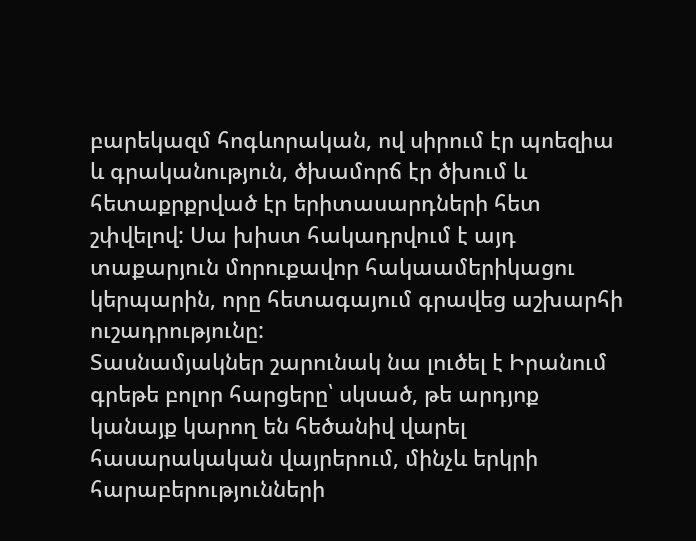բարեկազմ հոգևորական, ով սիրում էր պոեզիա և գրականություն, ծխամորճ էր ծխում և հետաքրքրված էր երիտասարդների հետ շփվելով: Սա խիստ հակադրվում է այդ տաքարյուն մորուքավոր հակաամերիկացու կերպարին, որը հետագայում գրավեց աշխարհի ուշադրությունը:
Տասնամյակներ շարունակ նա լուծել է Իրանում գրեթե բոլոր հարցերը՝ սկսած, թե արդյոք կանայք կարող են հեծանիվ վարել հասարակական վայրերում, մինչև երկրի հարաբերությունների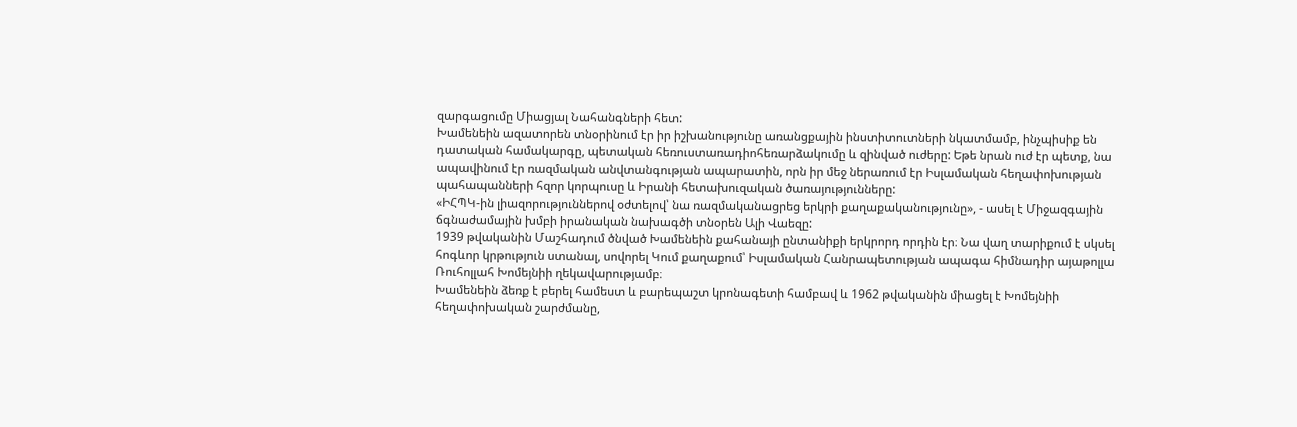զարգացումը Միացյալ Նահանգների հետ:
Խամենեին ազատորեն տնօրինում էր իր իշխանությունը առանցքային ինստիտուտների նկատմամբ, ինչպիսիք են դատական համակարգը, պետական հեռուստառադիոհեռարձակումը և զինված ուժերը: Եթե նրան ուժ էր պետք, նա ապավինում էր ռազմական անվտանգության ապարատին, որն իր մեջ ներառում էր Իսլամական հեղափոխության պահապանների հզոր կորպուսը և Իրանի հետախուզական ծառայությունները:
«ԻՀՊԿ-ին լիազորություններով օժտելով՝ նա ռազմականացրեց երկրի քաղաքականությունը», - ասել է Միջազգային ճգնաժամային խմբի իրանական նախագծի տնօրեն Ալի Վաեզը:
1939 թվականին Մաշհադում ծնված Խամենեին քահանայի ընտանիքի երկրորդ որդին էր։ Նա վաղ տարիքում է սկսել հոգևոր կրթություն ստանալ, սովորել Կում քաղաքում՝ Իսլամական Հանրապետության ապագա հիմնադիր այաթոլլա Ռուհոլլահ Խոմեյնիի ղեկավարությամբ։
Խամենեին ձեռք է բերել համեստ և բարեպաշտ կրոնագետի համբավ և 1962 թվականին միացել է Խոմեյնիի հեղափոխական շարժմանը,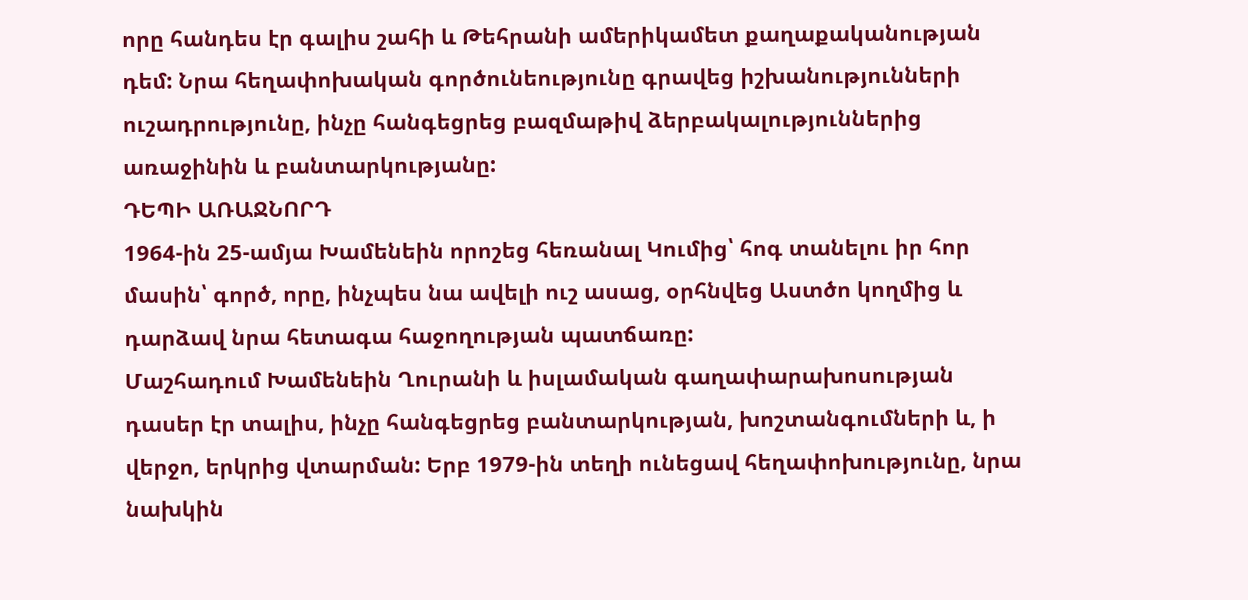որը հանդես էր գալիս շահի և Թեհրանի ամերիկամետ քաղաքականության դեմ: Նրա հեղափոխական գործունեությունը գրավեց իշխանությունների ուշադրությունը, ինչը հանգեցրեց բազմաթիվ ձերբակալություններից առաջինին և բանտարկությանը:
ԴԵՊԻ ԱՌԱՋՆՈՐԴ
1964-ին 25-ամյա Խամենեին որոշեց հեռանալ Կումից՝ հոգ տանելու իր հոր մասին՝ գործ, որը, ինչպես նա ավելի ուշ ասաց, օրհնվեց Աստծո կողմից և դարձավ նրա հետագա հաջողության պատճառը:
Մաշհադում Խամենեին Ղուրանի և իսլամական գաղափարախոսության դասեր էր տալիս, ինչը հանգեցրեց բանտարկության, խոշտանգումների և, ի վերջո, երկրից վտարման: Երբ 1979-ին տեղի ունեցավ հեղափոխությունը, նրա նախկին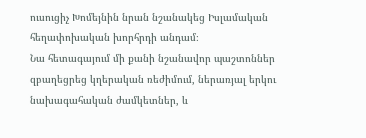ուսուցիչ Խոմեյնին նրան նշանակեց Իսլամական հեղափոխական խորհրդի անդամ։
Նա հետագայում մի քանի նշանավոր պաշտոններ զբաղեցրեց կղերական ռեժիմում, ներառյալ երկու նախագահական ժամկետներ, և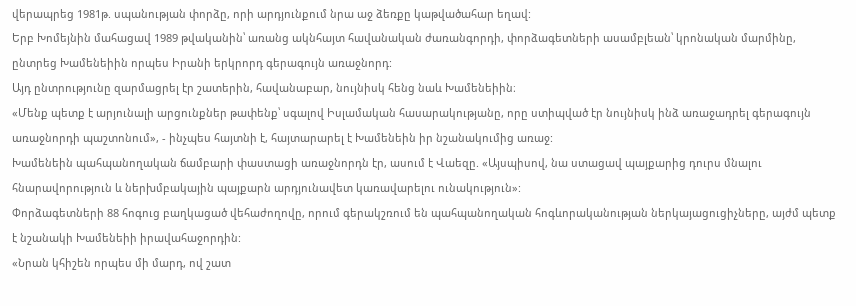վերապրեց 1981թ. սպանության փորձը, որի արդյունքում նրա աջ ձեռքը կաթվածահար եղավ:
Երբ Խոմեյնին մահացավ 1989 թվականին՝ առանց ակնհայտ հավանական ժառանգորդի, փորձագետների ասամբլեան՝ կրոնական մարմինը, ընտրեց Խամենեիին որպես Իրանի երկրորդ գերագույն առաջնորդ:
Այդ ընտրությունը զարմացրել էր շատերին, հավանաբար, նույնիսկ հենց նաև Խամենեիին։
«Մենք պետք է արյունալի արցունքներ թափենք՝ սգալով Իսլամական հասարակությանը, որը ստիպված էր նույնիսկ ինձ առաջադրել գերագույն առաջնորդի պաշտոնում», - ինչպես հայտնի է, հայտարարել է Խամենեին իր նշանակումից առաջ:
Խամենեին պահպանողական ճամբարի փաստացի առաջնորդն էր, ասում է Վաեզը. «Այսպիսով, նա ստացավ պայքարից դուրս մնալու հնարավորություն և ներխմբակային պայքարն արդյունավետ կառավարելու ունակություն»:
Փորձագետների 88 հոգուց բաղկացած վեհաժողովը, որում գերակշռում են պահպանողական հոգևորականության ներկայացուցիչները, այժմ պետք է նշանակի Խամենեիի իրավահաջորդին:
«Նրան կհիշեն որպես մի մարդ, ով շատ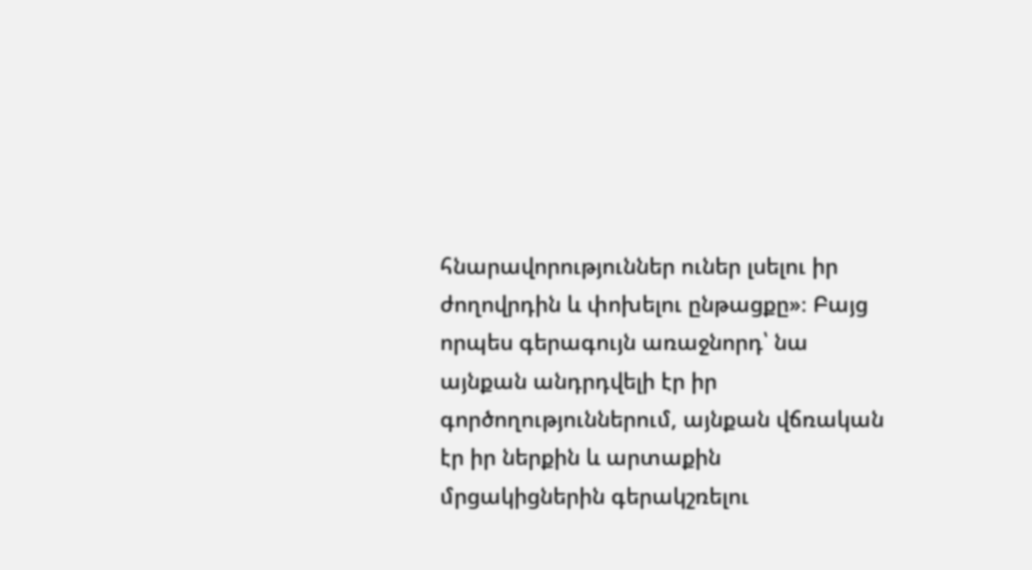հնարավորություններ ուներ լսելու իր ժողովրդին և փոխելու ընթացքը»։ Բայց որպես գերագույն առաջնորդ՝ նա այնքան անդրդվելի էր իր գործողություններում, այնքան վճռական էր իր ներքին և արտաքին մրցակիցներին գերակշռելու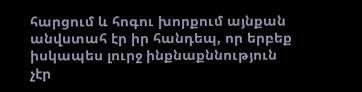հարցում և հոգու խորքում այնքան անվստահ էր իր հանդեպ, որ երբեք իսկապես լուրջ ինքնաքննություն չէր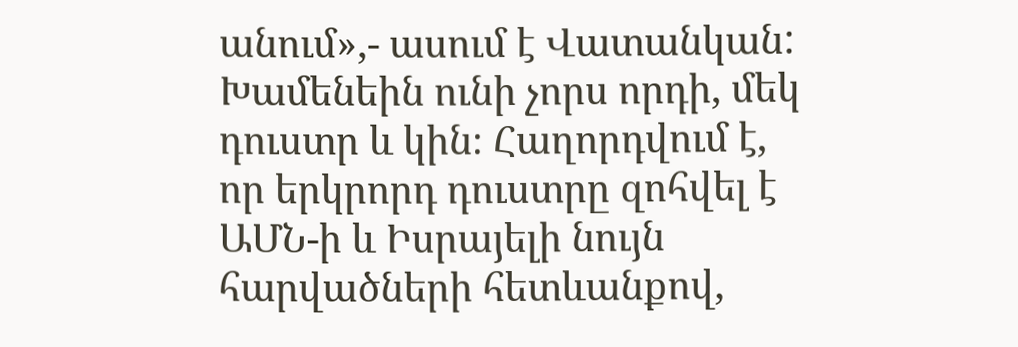անում»,- ասում է Վատանկան:
Խամենեին ունի չորս որդի, մեկ դուստր և կին։ Հաղորդվում է, որ երկրորդ դուստրը զոհվել է ԱՄՆ-ի և Իսրայելի նույն հարվածների հետևանքով,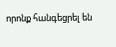որոնք հանգեցրել են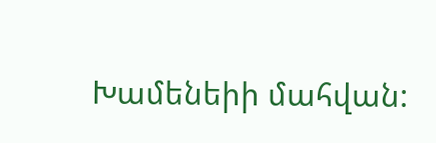Խամենեիի մահվան: